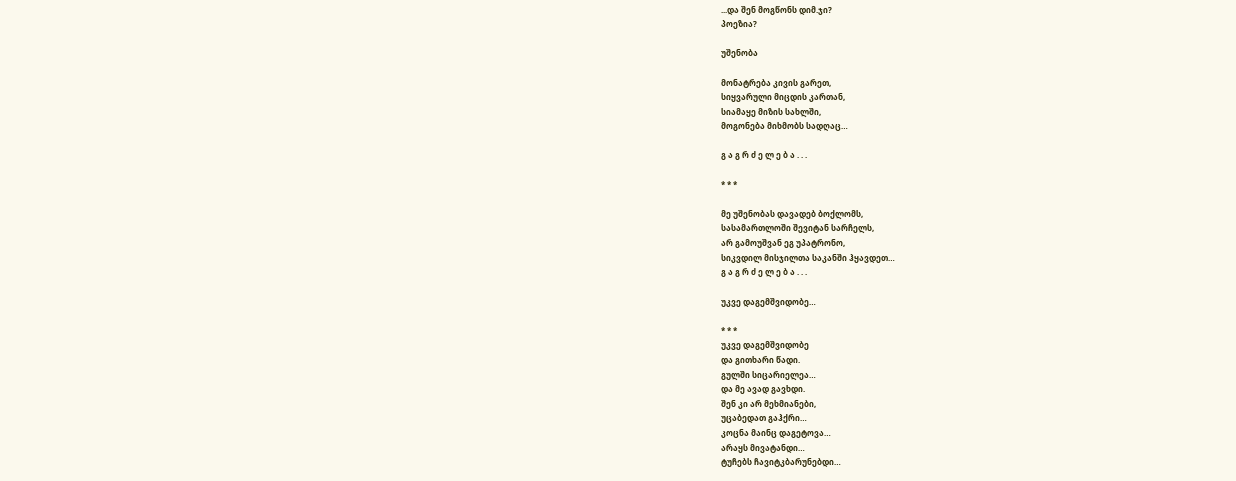...და შენ მოგწონს დიმ.ჯი?
პოეზია?

უშენობა

მონატრება კივის გარეთ,
სიყვარული მიცდის კართან,
სიამაყე მიზის სახლში,
მოგონება მიხმობს სადღაც…

გ ა გ რ ძ ე ლ ე ბ ა . . .

* * *

მე უშენობას დავადებ ბოქლომს,
სასამართლოში შევიტან სარჩელს,
არ გამოუშვან ეგ უპატრონო,
სიკვდილ მისჯილთა საკანში ჰყავდეთ…
გ ა გ რ ძ ე ლ ე ბ ა . . .

უკვე დაგემშვიდობე…

* * *
უკვე დაგემშვიდობე
და გითხარი წადი.
გულში სიცარიელეა…
და მე ავად გავხდი.
შენ კი არ მეხმიანები,
უცაბედათ გაჰქრი…
კოცნა მაინც დაგეტოვა…
არაყს მივატანდი…
ტუჩებს ჩავიტკბარუნებდი…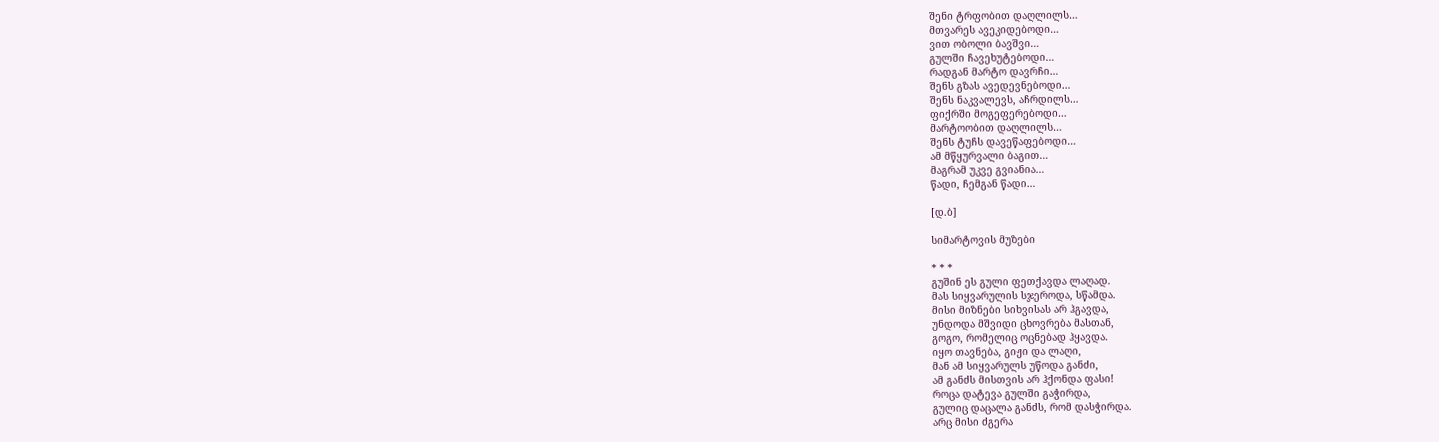შენი ტრფობით დაღლილს…
მთვარეს ავეკიდებოდი…
ვით ობოლი ბავშვი…
გულში ჩავეხუტებოდი…
რადგან მარტო დავრჩი…
შენს გზას ავედევნებოდი…
შენს ნაკვალევს, აჩრდილს…
ფიქრში მოგეფერებოდი…
მარტოობით დაღლილს…
შენს ტუჩს დავეწაფებოდი…
ამ მწყურვალი ბაგით…
მაგრამ უკვე გვიანია…
წადი, ჩემგან წადი…

[დ.ბ]

სიმარტოვის მუზები

* * *
გუშინ ეს გული ფეთქავდა ლაღად.
მას სიყვარულის სჯეროდა, სწამდა.
მისი მიზნები სიხვისას არ ჰგავდა,
უნდოდა მშვიდი ცხოვრება მასთან,
გოგო, რომელიც ოცნებად ჰყავდა.
იყო თავნება, გიჟი და ლაღი,
მან ამ სიყვარულს უწოდა განძი,
ამ განძს მისთვის არ ჰქონდა ფასი!
როცა დატევა გულში გაჭირდა,
გულიც დაცალა განძს, რომ დასჭირდა.
არც მისი ძგერა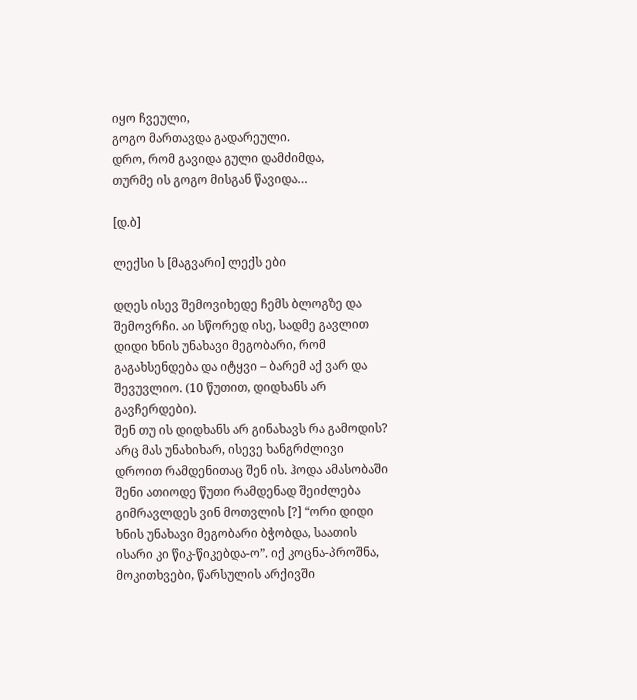იყო ჩვეული,
გოგო მართავდა გადარეული.
დრო, რომ გავიდა გული დამძიმდა,
თურმე ის გოგო მისგან წავიდა…

[დ.ბ]

ლექსი ს [მაგვარი] ლექს ები

დღეს ისევ შემოვიხედე ჩემს ბლოგზე და შემოვრჩი. აი სწორედ ისე, სადმე გავლით დიდი ხნის უნახავი მეგობარი, რომ გაგახსენდება და იტყვი – ბარემ აქ ვარ და შევუვლიო. (10 წუთით, დიდხანს არ გავჩერდები).
შენ თუ ის დიდხანს არ გინახავს რა გამოდის? არც მას უნახიხარ, ისევე ხანგრძლივი დროით რამდენითაც შენ ის. ჰოდა ამასობაში შენი ათიოდე წუთი რამდენად შეიძლება გიმრავლდეს ვინ მოთვლის [?] “ორი დიდი ხნის უნახავი მეგობარი ბჭობდა, საათის ისარი კი წიკ-წიკებდა-ო”. იქ კოცნა-პროშნა, მოკითხვები, წარსულის არქივში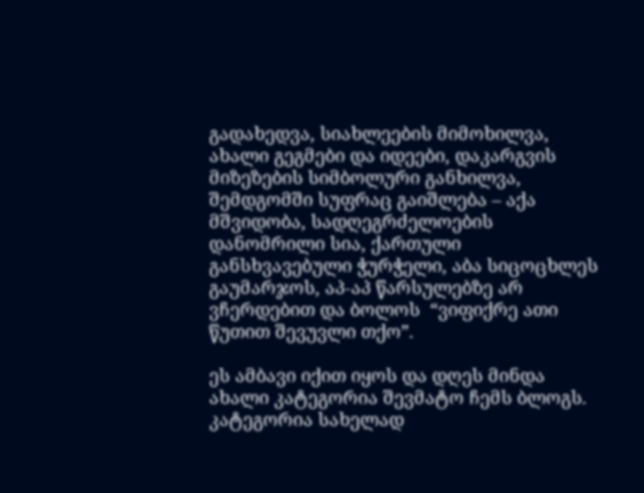გადახედვა, სიახლეების მიმოხილვა, ახალი გეგმები და იდეები, დაკარგვის მიზეზების სიმბოლური განხილვა, შემდგომში სუფრაც გაიშლება – აქა მშვიდობა, სადღეგრძელოების დანომრილი სია, ქართული განსხვავებული ჭურჭელი, აბა სიცოცხლეს გაუმარჯოს, აპ-აპ წარსულებზე არ ვჩერდებით და ბოლოს  “ვიფიქრე ათი წუთით შევუვლი თქო”.

ეს ამბავი იქით იყოს და დღეს მინდა ახალი კატეგორია შევმატო ჩემს ბლოგს. კატეგორია სახელად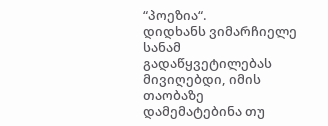“პოეზია“.
დიდხანს ვიმარჩიელე სანამ გადაწყვეტილებას მივიღებდი, იმის თაობაზე დამემატებინა თუ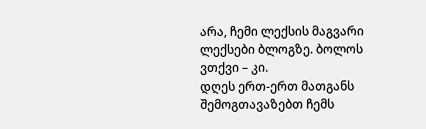არა, ჩემი ლექსის მაგვარი ლექსები ბლოგზე. ბოლოს ვთქვი – კი.
დღეს ერთ-ერთ მათგანს შემოგთავაზებთ ჩემს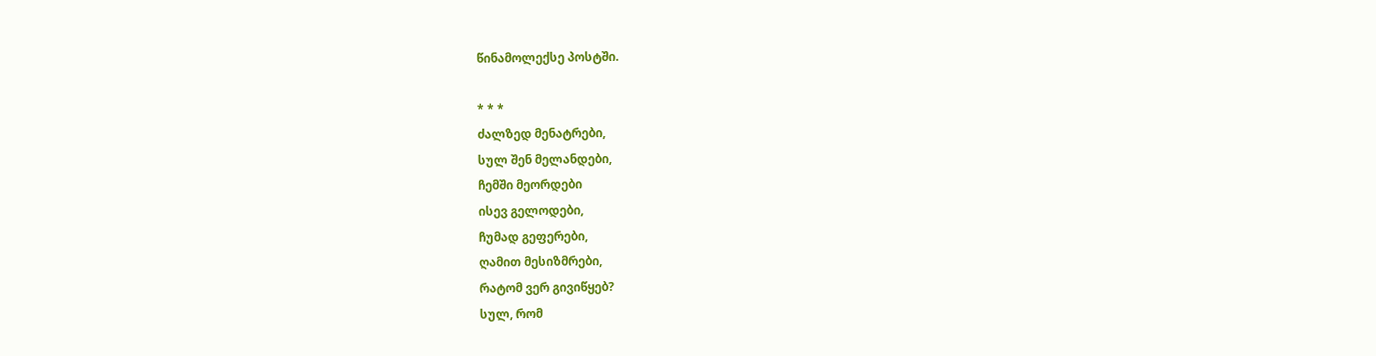წინამოლექსე პოსტში.

* * *
ძალზედ მენატრები,
სულ შენ მელანდები,
ჩემში მეორდები
ისევ გელოდები,
ჩუმად გეფერები,
ღამით მესიზმრები,
რატომ ვერ გივიწყებ?
სულ, რომ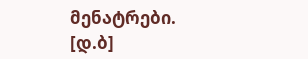მენატრები.
[დ.ბ]